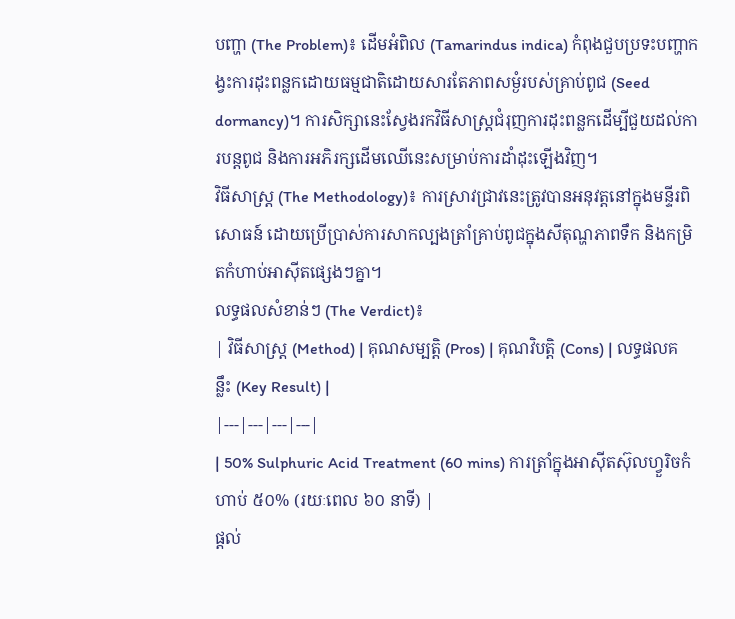បញ្ហា (The Problem)៖ ដើមអំពិល (Tamarindus indica) កំពុងជួបប្រទះបញ្ហាកង្វះការដុះពន្លកដោយធម្មជាតិដោយសារតែភាពសម្ងំរបស់គ្រាប់ពូជ (Seed dormancy)។ ការសិក្សានេះស្វែងរកវិធីសាស្រ្តជំរុញការដុះពន្លកដើម្បីជួយដល់ការបន្តពូជ និងការអភិរក្សដើមឈើនេះសម្រាប់ការដាំដុះឡើងវិញ។
វិធីសាស្ត្រ (The Methodology)៖ ការស្រាវជ្រាវនេះត្រូវបានអនុវត្តនៅក្នុងមន្ទីរពិសោធន៍ ដោយប្រើប្រាស់ការសាកល្បងត្រាំគ្រាប់ពូជក្នុងសីតុណ្ហភាពទឹក និងកម្រិតកំហាប់អាស៊ីតផ្សេងៗគ្នា។
លទ្ធផលសំខាន់ៗ (The Verdict)៖
| វិធីសាស្ត្រ (Method) | គុណសម្បត្តិ (Pros) | គុណវិបត្តិ (Cons) | លទ្ធផលគន្លឹះ (Key Result) |
|---|---|---|---|
| 50% Sulphuric Acid Treatment (60 mins) ការត្រាំក្នុងអាស៊ីតស៊ុលហ្វួរិចកំហាប់ ៥០% (រយៈពេល ៦០ នាទី) |
ផ្តល់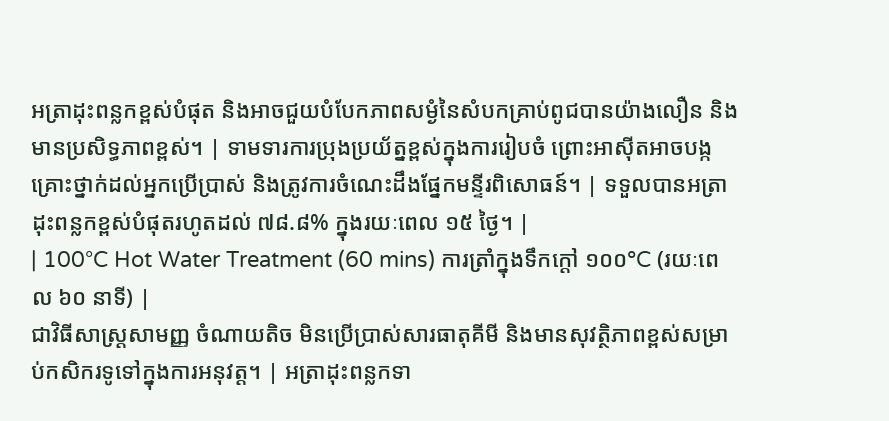អត្រាដុះពន្លកខ្ពស់បំផុត និងអាចជួយបំបែកភាពសម្ងំនៃសំបកគ្រាប់ពូជបានយ៉ាងលឿន និងមានប្រសិទ្ធភាពខ្ពស់។ | ទាមទារការប្រុងប្រយ័ត្នខ្ពស់ក្នុងការរៀបចំ ព្រោះអាស៊ីតអាចបង្កគ្រោះថ្នាក់ដល់អ្នកប្រើប្រាស់ និងត្រូវការចំណេះដឹងផ្នែកមន្ទីរពិសោធន៍។ | ទទួលបានអត្រាដុះពន្លកខ្ពស់បំផុតរហូតដល់ ៧៨.៨% ក្នុងរយៈពេល ១៥ ថ្ងៃ។ |
| 100°C Hot Water Treatment (60 mins) ការត្រាំក្នុងទឹកក្តៅ ១០០°C (រយៈពេល ៦០ នាទី) |
ជាវិធីសាស្រ្តសាមញ្ញ ចំណាយតិច មិនប្រើប្រាស់សារធាតុគីមី និងមានសុវត្ថិភាពខ្ពស់សម្រាប់កសិករទូទៅក្នុងការអនុវត្ត។ | អត្រាដុះពន្លកទា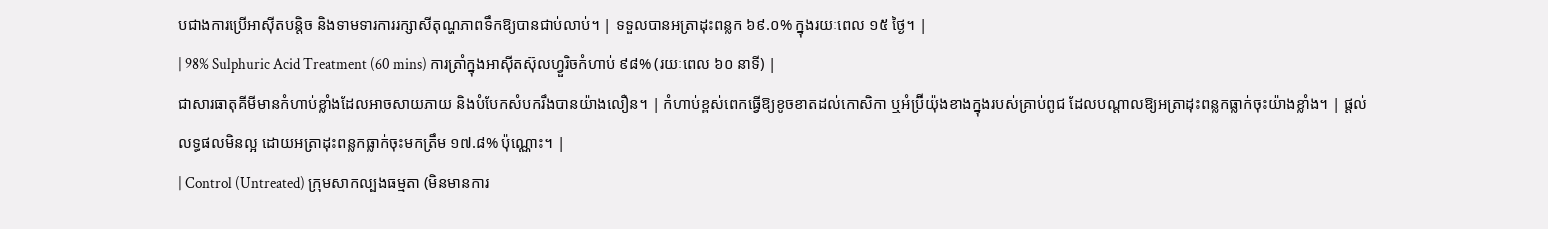បជាងការប្រើអាស៊ីតបន្តិច និងទាមទារការរក្សាសីតុណ្ហភាពទឹកឱ្យបានជាប់លាប់។ | ទទួលបានអត្រាដុះពន្លក ៦៩.០% ក្នុងរយៈពេល ១៥ ថ្ងៃ។ |
| 98% Sulphuric Acid Treatment (60 mins) ការត្រាំក្នុងអាស៊ីតស៊ុលហ្វួរិចកំហាប់ ៩៨% (រយៈពេល ៦០ នាទី) |
ជាសារធាតុគីមីមានកំហាប់ខ្លាំងដែលអាចសាយភាយ និងបំបែកសំបករឹងបានយ៉ាងលឿន។ | កំហាប់ខ្ពស់ពេកធ្វើឱ្យខូចខាតដល់កោសិកា ឬអំប្រ៊ីយ៉ុងខាងក្នុងរបស់គ្រាប់ពូជ ដែលបណ្តាលឱ្យអត្រាដុះពន្លកធ្លាក់ចុះយ៉ាងខ្លាំង។ | ផ្តល់លទ្ធផលមិនល្អ ដោយអត្រាដុះពន្លកធ្លាក់ចុះមកត្រឹម ១៧.៨% ប៉ុណ្ណោះ។ |
| Control (Untreated) ក្រុមសាកល្បងធម្មតា (មិនមានការ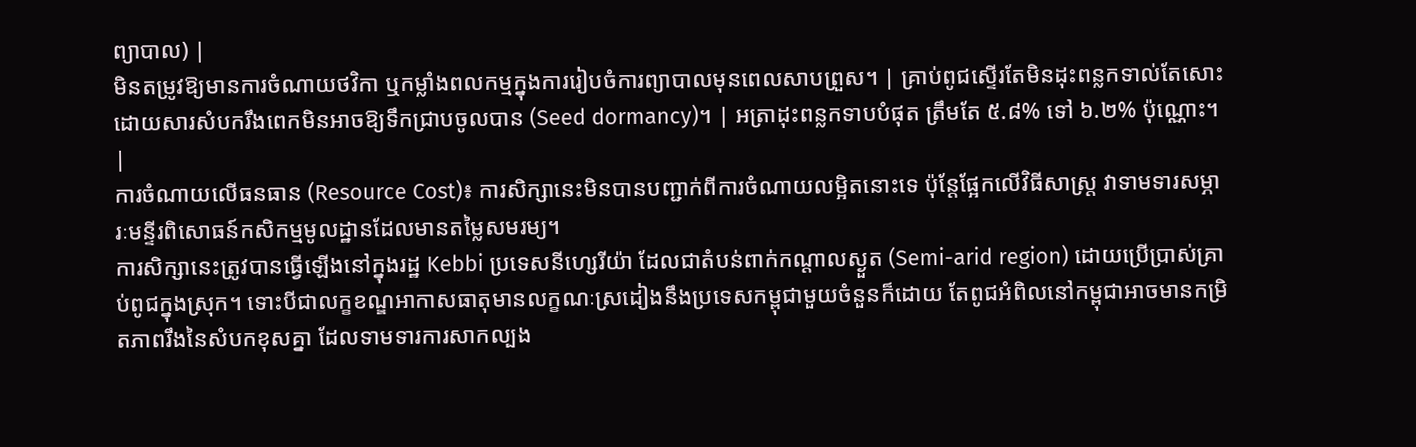ព្យាបាល) |
មិនតម្រូវឱ្យមានការចំណាយថវិកា ឬកម្លាំងពលកម្មក្នុងការរៀបចំការព្យាបាលមុនពេលសាបព្រួស។ | គ្រាប់ពូជស្ទើរតែមិនដុះពន្លកទាល់តែសោះ ដោយសារសំបករឹងពេកមិនអាចឱ្យទឹកជ្រាបចូលបាន (Seed dormancy)។ | អត្រាដុះពន្លកទាបបំផុត ត្រឹមតែ ៥.៨% ទៅ ៦.២% ប៉ុណ្ណោះ។ |
ការចំណាយលើធនធាន (Resource Cost)៖ ការសិក្សានេះមិនបានបញ្ជាក់ពីការចំណាយលម្អិតនោះទេ ប៉ុន្តែផ្អែកលើវិធីសាស្រ្ត វាទាមទារសម្ភារៈមន្ទីរពិសោធន៍កសិកម្មមូលដ្ឋានដែលមានតម្លៃសមរម្យ។
ការសិក្សានេះត្រូវបានធ្វើឡើងនៅក្នុងរដ្ឋ Kebbi ប្រទេសនីហ្សេរីយ៉ា ដែលជាតំបន់ពាក់កណ្តាលស្ងួត (Semi-arid region) ដោយប្រើប្រាស់គ្រាប់ពូជក្នុងស្រុក។ ទោះបីជាលក្ខខណ្ឌអាកាសធាតុមានលក្ខណៈស្រដៀងនឹងប្រទេសកម្ពុជាមួយចំនួនក៏ដោយ តែពូជអំពិលនៅកម្ពុជាអាចមានកម្រិតភាពរឹងនៃសំបកខុសគ្នា ដែលទាមទារការសាកល្បង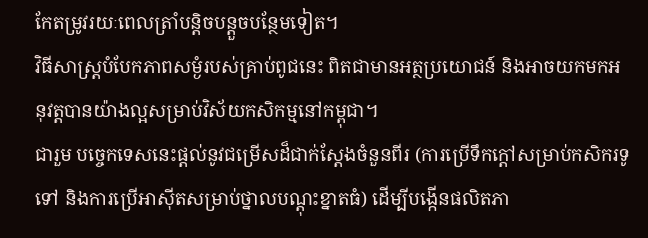កែតម្រូវរយៈពេលត្រាំបន្តិចបន្តួចបន្ថែមទៀត។
វិធីសាស្រ្តបំបែកភាពសម្ងំរបស់គ្រាប់ពូជនេះ ពិតជាមានអត្ថប្រយោជន៍ និងអាចយកមកអនុវត្តបានយ៉ាងល្អសម្រាប់វិស័យកសិកម្មនៅកម្ពុជា។
ជារួម បច្ចេកទេសនេះផ្តល់នូវជម្រើសដ៏ជាក់ស្តែងចំនួនពីរ (ការប្រើទឹកក្តៅសម្រាប់កសិករទូទៅ និងការប្រើអាស៊ីតសម្រាប់ថ្នាលបណ្តុះខ្នាតធំ) ដើម្បីបង្កើនផលិតភា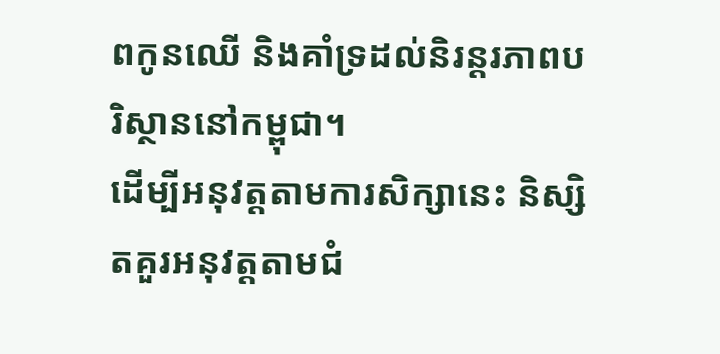ពកូនឈើ និងគាំទ្រដល់និរន្តរភាពបរិស្ថាននៅកម្ពុជា។
ដើម្បីអនុវត្តតាមការសិក្សានេះ និស្សិតគួរអនុវត្តតាមជំ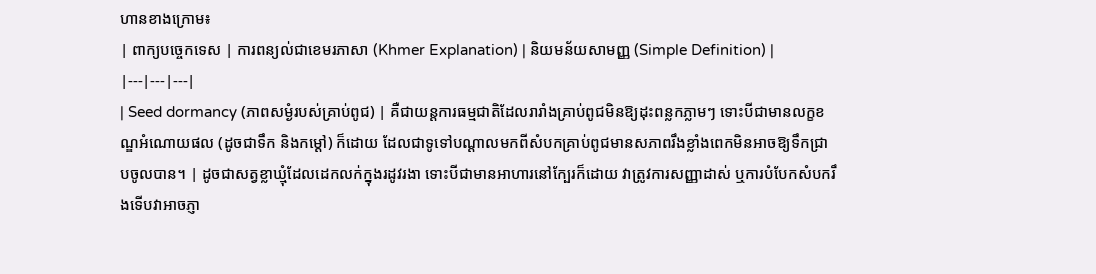ហានខាងក្រោម៖
| ពាក្យបច្ចេកទេស | ការពន្យល់ជាខេមរភាសា (Khmer Explanation) | និយមន័យសាមញ្ញ (Simple Definition) |
|---|---|---|
| Seed dormancy (ភាពសម្ងំរបស់គ្រាប់ពូជ) | គឺជាយន្តការធម្មជាតិដែលរារាំងគ្រាប់ពូជមិនឱ្យដុះពន្លកភ្លាមៗ ទោះបីជាមានលក្ខខណ្ឌអំណោយផល (ដូចជាទឹក និងកម្តៅ) ក៏ដោយ ដែលជាទូទៅបណ្តាលមកពីសំបកគ្រាប់ពូជមានសភាពរឹងខ្លាំងពេកមិនអាចឱ្យទឹកជ្រាបចូលបាន។ | ដូចជាសត្វខ្លាឃ្មុំដែលដេកលក់ក្នុងរដូវរងា ទោះបីជាមានអាហារនៅក្បែរក៏ដោយ វាត្រូវការសញ្ញាដាស់ ឬការបំបែកសំបករឹងទើបវាអាចភ្ញា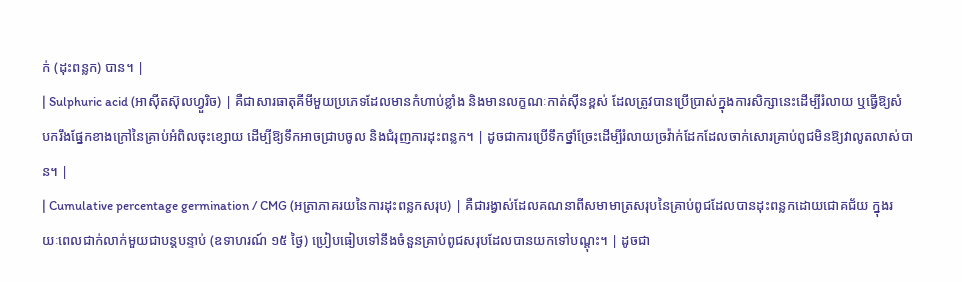ក់ (ដុះពន្លក) បាន។ |
| Sulphuric acid (អាស៊ីតស៊ុលហ្វួរិច) | គឺជាសារធាតុគីមីមួយប្រភេទដែលមានកំហាប់ខ្លាំង និងមានលក្ខណៈកាត់ស៊ីនខ្ពស់ ដែលត្រូវបានប្រើប្រាស់ក្នុងការសិក្សានេះដើម្បីរំលាយ ឬធ្វើឱ្យសំបករឹងផ្នែកខាងក្រៅនៃគ្រាប់អំពិលចុះខ្សោយ ដើម្បីឱ្យទឹកអាចជ្រាបចូល និងជំរុញការដុះពន្លក។ | ដូចជាការប្រើទឹកថ្នាំច្រែះដើម្បីរំលាយច្រវ៉ាក់ដែកដែលចាក់សោរគ្រាប់ពូជមិនឱ្យវាលូតលាស់បាន។ |
| Cumulative percentage germination / CMG (អត្រាភាគរយនៃការដុះពន្លកសរុប) | គឺជារង្វាស់ដែលគណនាពីសមាមាត្រសរុបនៃគ្រាប់ពូជដែលបានដុះពន្លកដោយជោគជ័យ ក្នុងរយៈពេលជាក់លាក់មួយជាបន្តបន្ទាប់ (ឧទាហរណ៍ ១៥ ថ្ងៃ) ប្រៀបធៀបទៅនឹងចំនួនគ្រាប់ពូជសរុបដែលបានយកទៅបណ្តុះ។ | ដូចជា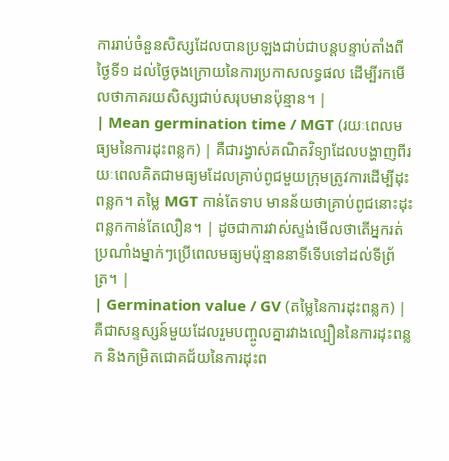ការរាប់ចំនួនសិស្សដែលបានប្រឡងជាប់ជាបន្តបន្ទាប់តាំងពីថ្ងៃទី១ ដល់ថ្ងៃចុងក្រោយនៃការប្រកាសលទ្ធផល ដើម្បីរកមើលថាភាគរយសិស្សជាប់សរុបមានប៉ុន្មាន។ |
| Mean germination time / MGT (រយៈពេលមធ្យមនៃការដុះពន្លក) | គឺជារង្វាស់គណិតវិទ្យាដែលបង្ហាញពីរយៈពេលគិតជាមធ្យមដែលគ្រាប់ពូជមួយក្រុមត្រូវការដើម្បីដុះពន្លក។ តម្លៃ MGT កាន់តែទាប មានន័យថាគ្រាប់ពូជនោះដុះពន្លកកាន់តែលឿន។ | ដូចជាការវាស់ស្ទង់មើលថាតើអ្នករត់ប្រណាំងម្នាក់ៗប្រើពេលមធ្យមប៉ុន្មាននាទីទើបទៅដល់ទីព្រ័ត្រ។ |
| Germination value / GV (តម្លៃនៃការដុះពន្លក) | គឺជាសន្ទស្សន៍មួយដែលរួមបញ្ចូលគ្នារវាងល្បឿននៃការដុះពន្លក និងកម្រិតជោគជ័យនៃការដុះព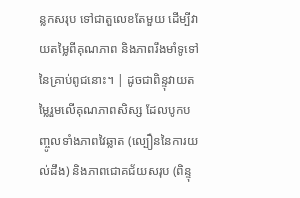ន្លកសរុប ទៅជាតួលេខតែមួយ ដើម្បីវាយតម្លៃពីគុណភាព និងភាពរឹងមាំទូទៅនៃគ្រាប់ពូជនោះ។ | ដូចជាពិន្ទុវាយតម្លៃរួមលើគុណភាពសិស្ស ដែលបូកបញ្ចូលទាំងភាពវៃឆ្លាត (ល្បឿននៃការយល់ដឹង) និងភាពជោគជ័យសរុប (ពិន្ទុ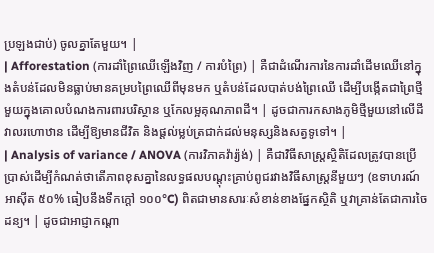ប្រឡងជាប់) ចូលគ្នាតែមួយ។ |
| Afforestation (ការដាំព្រៃឈើឡើងវិញ / ការបំព្រៃ) | គឺជាដំណើរការនៃការដាំដើមឈើនៅក្នុងតំបន់ដែលមិនធ្លាប់មានគម្របព្រៃឈើពីមុនមក ឬតំបន់ដែលបាត់បង់ព្រៃឈើ ដើម្បីបង្កើតជាព្រៃថ្មីមួយក្នុងគោលបំណងការពារបរិស្ថាន ឬកែលម្អគុណភាពដី។ | ដូចជាការកសាងភូមិថ្មីមួយនៅលើដីវាលរហោឋាន ដើម្បីឱ្យមានជីវិត និងផ្តល់ម្លប់ត្រជាក់ដល់មនុស្សនិងសត្វទូទៅ។ |
| Analysis of variance / ANOVA (ការវិភាគវ៉ារ្យ៉ង់) | គឺជាវិធីសាស្ត្រស្ថិតិដែលត្រូវបានប្រើប្រាស់ដើម្បីកំណត់ថាតើភាពខុសគ្នានៃលទ្ធផលបណ្តុះគ្រាប់ពូជរវាងវិធីសាស្រ្តនីមួយៗ (ឧទាហរណ៍ អាស៊ីត ៥០% ធៀបនឹងទឹកក្តៅ ១០០°C) ពិតជាមានសារៈសំខាន់ខាងផ្នែកស្ថិតិ ឬវាគ្រាន់តែជាការចៃដន្យ។ | ដូចជាអាជ្ញាកណ្តា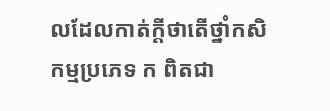លដែលកាត់ក្តីថាតើថ្នាំកសិកម្មប្រភេទ ក ពិតជា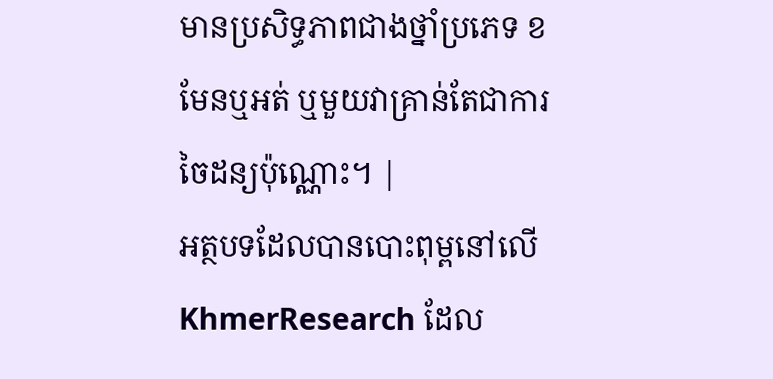មានប្រសិទ្ធភាពជាងថ្នាំប្រភេទ ខ មែនឬអត់ ឬមួយវាគ្រាន់តែជាការចៃដន្យប៉ុណ្ណោះ។ |
អត្ថបទដែលបានបោះពុម្ពនៅលើ KhmerResearch ដែល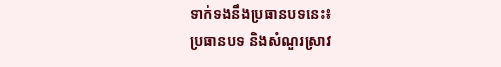ទាក់ទងនឹងប្រធានបទនេះ៖
ប្រធានបទ និងសំណួរស្រាវ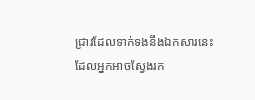ជ្រាវដែលទាក់ទងនឹងឯកសារនេះ ដែលអ្នកអាចស្វែងរក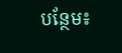បន្ថែម៖